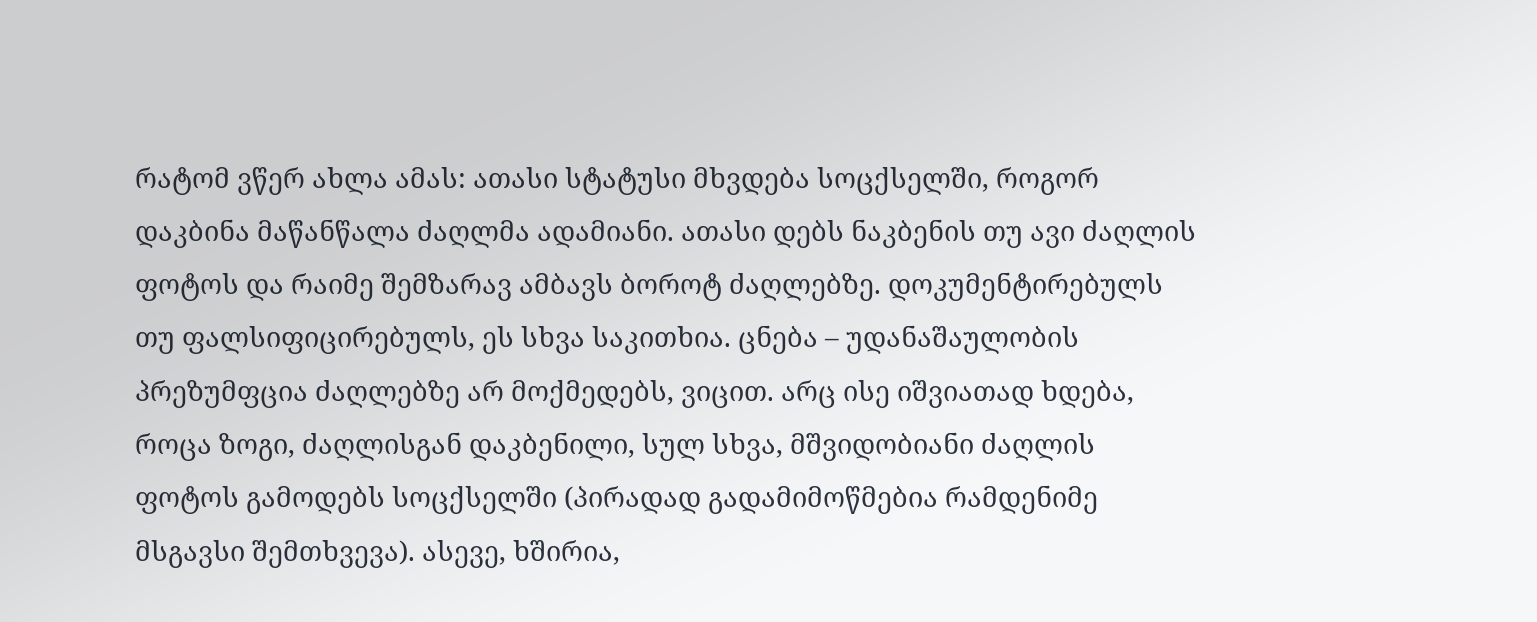რატომ ვწერ ახლა ამას: ათასი სტატუსი მხვდება სოცქსელში, როგორ დაკბინა მაწანწალა ძაღლმა ადამიანი. ათასი დებს ნაკბენის თუ ავი ძაღლის ფოტოს და რაიმე შემზარავ ამბავს ბოროტ ძაღლებზე. დოკუმენტირებულს თუ ფალსიფიცირებულს, ეს სხვა საკითხია. ცნება – უდანაშაულობის პრეზუმფცია ძაღლებზე არ მოქმედებს, ვიცით. არც ისე იშვიათად ხდება, როცა ზოგი, ძაღლისგან დაკბენილი, სულ სხვა, მშვიდობიანი ძაღლის ფოტოს გამოდებს სოცქსელში (პირადად გადამიმოწმებია რამდენიმე მსგავსი შემთხვევა). ასევე, ხშირია,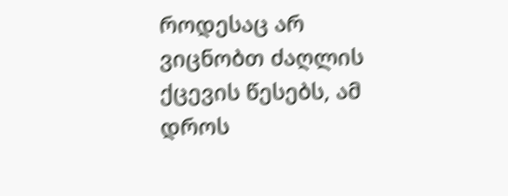როდესაც არ ვიცნობთ ძაღლის ქცევის წესებს, ამ დროს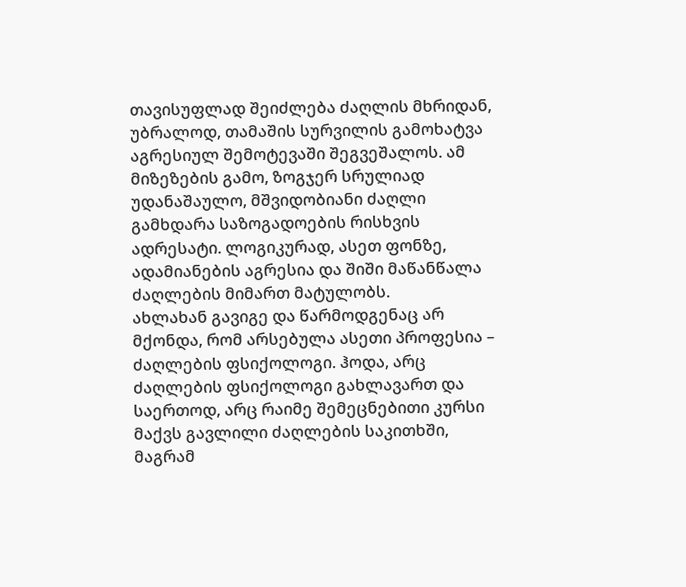თავისუფლად შეიძლება ძაღლის მხრიდან, უბრალოდ, თამაშის სურვილის გამოხატვა აგრესიულ შემოტევაში შეგვეშალოს. ამ მიზეზების გამო, ზოგჯერ სრულიად უდანაშაულო, მშვიდობიანი ძაღლი გამხდარა საზოგადოების რისხვის ადრესატი. ლოგიკურად, ასეთ ფონზე, ადამიანების აგრესია და შიში მაწანწალა ძაღლების მიმართ მატულობს.
ახლახან გავიგე და წარმოდგენაც არ მქონდა, რომ არსებულა ასეთი პროფესია – ძაღლების ფსიქოლოგი. ჰოდა, არც ძაღლების ფსიქოლოგი გახლავართ და საერთოდ, არც რაიმე შემეცნებითი კურსი მაქვს გავლილი ძაღლების საკითხში, მაგრამ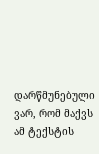დარწმუნებული ვარ, რომ მაქვს ამ ტექსტის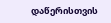დაწერისთვის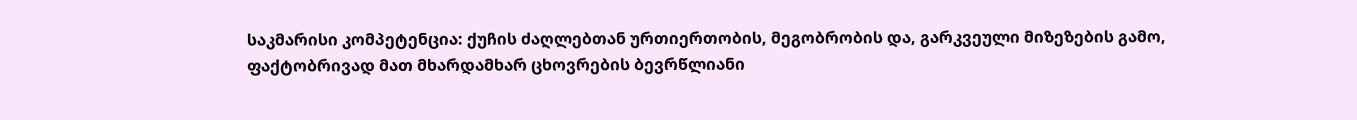საკმარისი კომპეტენცია: ქუჩის ძაღლებთან ურთიერთობის, მეგობრობის და, გარკვეული მიზეზების გამო, ფაქტობრივად მათ მხარდამხარ ცხოვრების ბევრწლიანი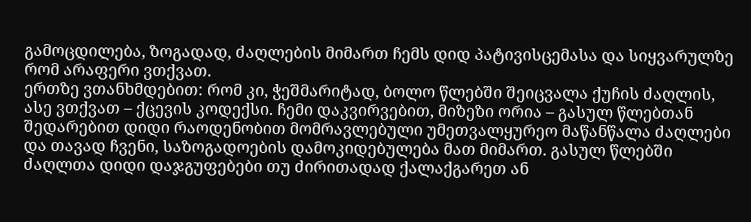გამოცდილება, ზოგადად, ძაღლების მიმართ ჩემს დიდ პატივისცემასა და სიყვარულზე რომ არაფერი ვთქვათ.
ერთზე ვთანხმდებით: რომ კი, ჭეშმარიტად, ბოლო წლებში შეიცვალა ქუჩის ძაღლის, ასე ვთქვათ – ქცევის კოდექსი. ჩემი დაკვირვებით, მიზეზი ორია – გასულ წლებთან შედარებით დიდი რაოდენობით მომრავლებული უმეთვალყურეო მაწანწალა ძაღლები და თავად ჩვენი, საზოგადოების დამოკიდებულება მათ მიმართ. გასულ წლებში ძაღლთა დიდი დაჯგუფებები თუ ძირითადად ქალაქგარეთ ან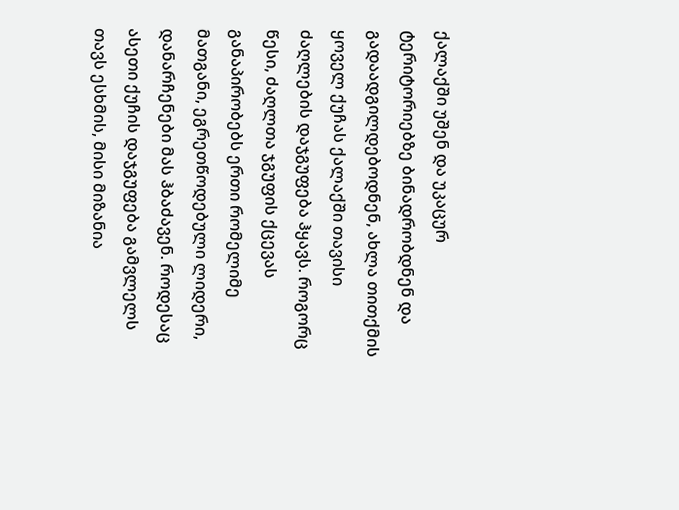ქალაქში უშენ და უკაცურ ტერიტორიებზე ბინადრობდნენ და გადაადგილდებოდნენ, ახლა თითქმის ყოველ ქუჩას ქალაქში თავისი ძაღლების დაჯგუფება ჰყავს. როგორც წესი, ძაღლთა ჯგუფის ქცევას განაპირობებს ერთი რომელიმე მათგანი, ეგრეთწოდებული ლიდერი, დანარჩენები მას ჰბაძავენ. როდესაც ასეთი ქუჩის დაჯგუფება გამვლელს თავს ესხმის, მისი მიზანია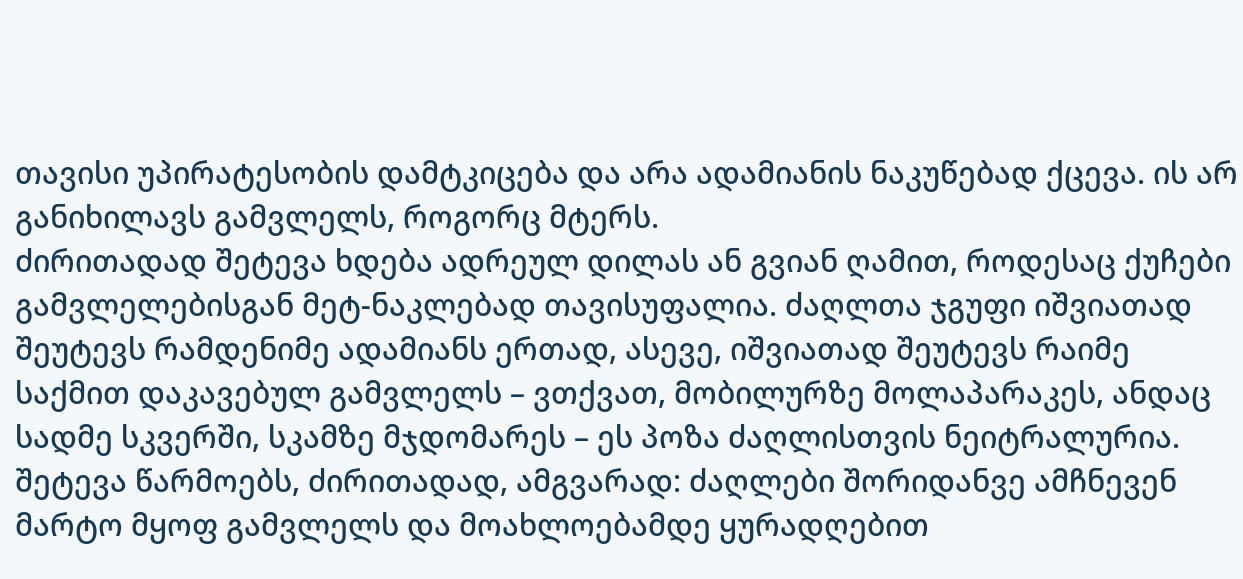თავისი უპირატესობის დამტკიცება და არა ადამიანის ნაკუწებად ქცევა. ის არ განიხილავს გამვლელს, როგორც მტერს.
ძირითადად შეტევა ხდება ადრეულ დილას ან გვიან ღამით, როდესაც ქუჩები გამვლელებისგან მეტ-ნაკლებად თავისუფალია. ძაღლთა ჯგუფი იშვიათად შეუტევს რამდენიმე ადამიანს ერთად, ასევე, იშვიათად შეუტევს რაიმე საქმით დაკავებულ გამვლელს – ვთქვათ, მობილურზე მოლაპარაკეს, ანდაც სადმე სკვერში, სკამზე მჯდომარეს – ეს პოზა ძაღლისთვის ნეიტრალურია. შეტევა წარმოებს, ძირითადად, ამგვარად: ძაღლები შორიდანვე ამჩნევენ მარტო მყოფ გამვლელს და მოახლოებამდე ყურადღებით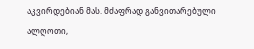აკვირდებიან მას. მძაფრად განვითარებული ალღოთი,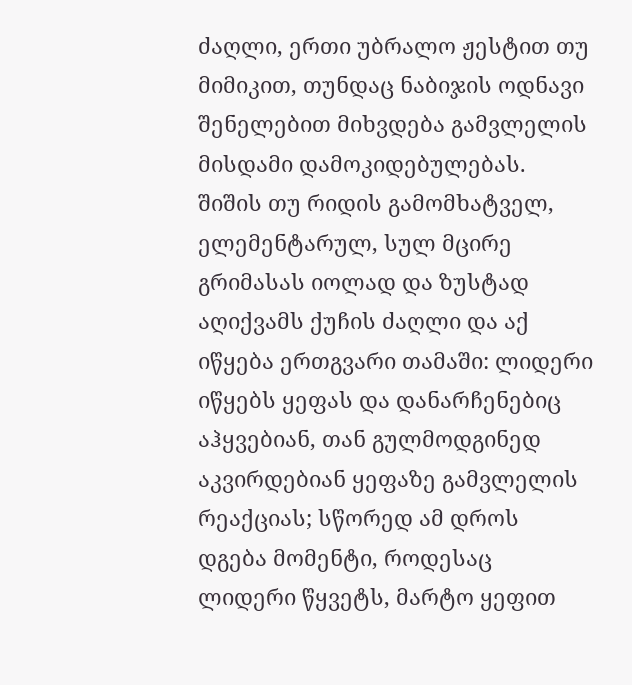ძაღლი, ერთი უბრალო ჟესტით თუ მიმიკით, თუნდაც ნაბიჯის ოდნავი შენელებით მიხვდება გამვლელის მისდამი დამოკიდებულებას. შიშის თუ რიდის გამომხატველ, ელემენტარულ, სულ მცირე გრიმასას იოლად და ზუსტად აღიქვამს ქუჩის ძაღლი და აქ იწყება ერთგვარი თამაში: ლიდერი იწყებს ყეფას და დანარჩენებიც აჰყვებიან, თან გულმოდგინედ აკვირდებიან ყეფაზე გამვლელის რეაქციას; სწორედ ამ დროს დგება მომენტი, როდესაც ლიდერი წყვეტს, მარტო ყეფით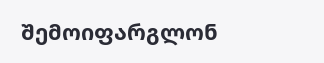შემოიფარგლონ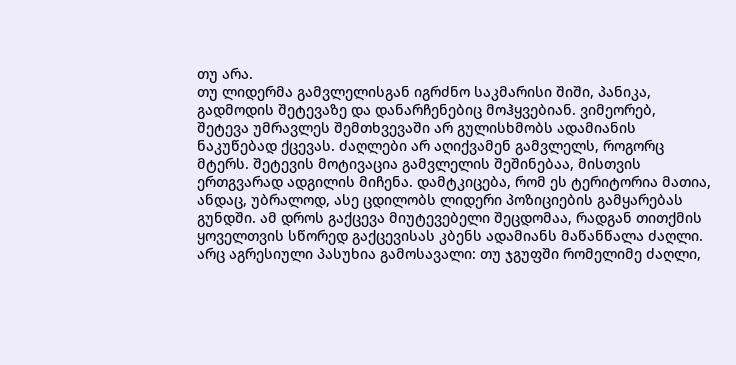თუ არა.
თუ ლიდერმა გამვლელისგან იგრძნო საკმარისი შიში, პანიკა, გადმოდის შეტევაზე და დანარჩენებიც მოჰყვებიან. ვიმეორებ, შეტევა უმრავლეს შემთხვევაში არ გულისხმობს ადამიანის ნაკუწებად ქცევას. ძაღლები არ აღიქვამენ გამვლელს, როგორც მტერს. შეტევის მოტივაცია გამვლელის შეშინებაა, მისთვის ერთგვარად ადგილის მიჩენა. დამტკიცება, რომ ეს ტერიტორია მათია, ანდაც, უბრალოდ, ასე ცდილობს ლიდერი პოზიციების გამყარებას გუნდში. ამ დროს გაქცევა მიუტევებელი შეცდომაა, რადგან თითქმის ყოველთვის სწორედ გაქცევისას კბენს ადამიანს მაწანწალა ძაღლი. არც აგრესიული პასუხია გამოსავალი: თუ ჯგუფში რომელიმე ძაღლი,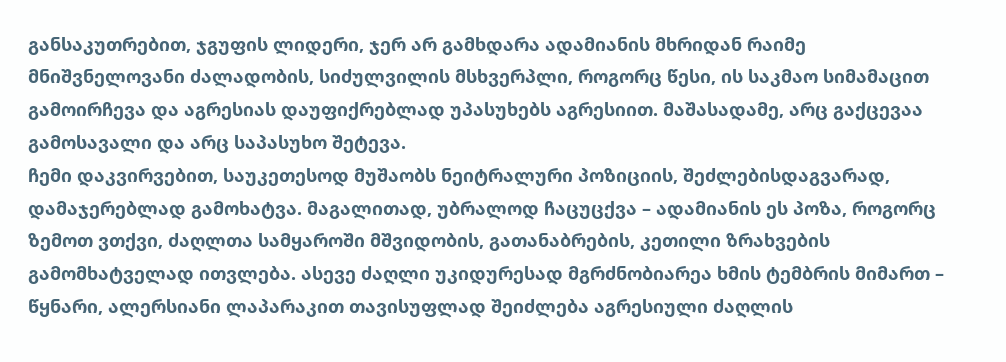განსაკუთრებით, ჯგუფის ლიდერი, ჯერ არ გამხდარა ადამიანის მხრიდან რაიმე მნიშვნელოვანი ძალადობის, სიძულვილის მსხვერპლი, როგორც წესი, ის საკმაო სიმამაცით გამოირჩევა და აგრესიას დაუფიქრებლად უპასუხებს აგრესიით. მაშასადამე, არც გაქცევაა გამოსავალი და არც საპასუხო შეტევა.
ჩემი დაკვირვებით, საუკეთესოდ მუშაობს ნეიტრალური პოზიციის, შეძლებისდაგვარად, დამაჯერებლად გამოხატვა. მაგალითად, უბრალოდ ჩაცუცქვა – ადამიანის ეს პოზა, როგორც ზემოთ ვთქვი, ძაღლთა სამყაროში მშვიდობის, გათანაბრების, კეთილი ზრახვების გამომხატველად ითვლება. ასევე ძაღლი უკიდურესად მგრძნობიარეა ხმის ტემბრის მიმართ – წყნარი, ალერსიანი ლაპარაკით თავისუფლად შეიძლება აგრესიული ძაღლის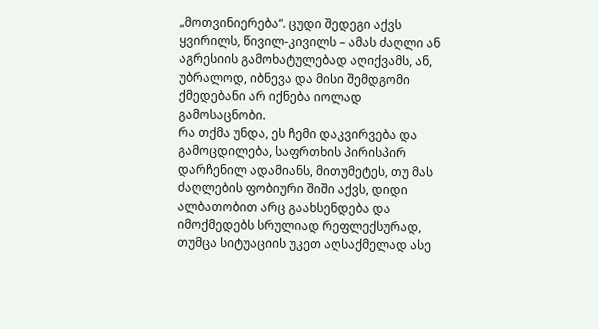„მოთვინიერება“. ცუდი შედეგი აქვს ყვირილს, წივილ-კივილს – ამას ძაღლი ან აგრესიის გამოხატულებად აღიქვამს, ან, უბრალოდ, იბნევა და მისი შემდგომი ქმედებანი არ იქნება იოლად გამოსაცნობი.
რა თქმა უნდა, ეს ჩემი დაკვირვება და გამოცდილება, საფრთხის პირისპირ დარჩენილ ადამიანს, მითუმეტეს, თუ მას ძაღლების ფობიური შიში აქვს, დიდი ალბათობით არც გაახსენდება და იმოქმედებს სრულიად რეფლექსურად, თუმცა სიტუაციის უკეთ აღსაქმელად ასე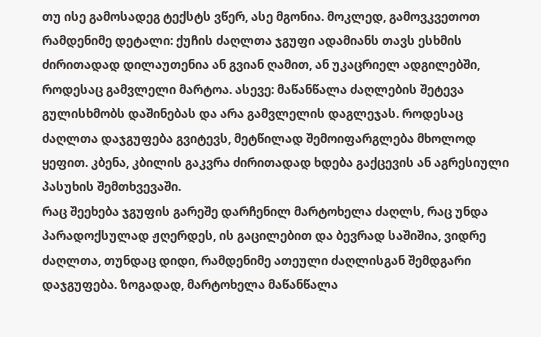თუ ისე გამოსადეგ ტექსტს ვწერ, ასე მგონია. მოკლედ, გამოვკვეთოთ რამდენიმე დეტალი: ქუჩის ძაღლთა ჯგუფი ადამიანს თავს ესხმის ძირითადად დილაუთენია ან გვიან ღამით, ან უკაცრიელ ადგილებში, როდესაც გამვლელი მარტოა. ასევე: მაწანწალა ძაღლების შეტევა გულისხმობს დაშინებას და არა გამვლელის დაგლეჯას. როდესაც ძაღლთა დაჯგუფება გვიტევს, მეტწილად შემოიფარგლება მხოლოდ ყეფით. კბენა, კბილის გაკვრა ძირითადად ხდება გაქცევის ან აგრესიული პასუხის შემთხვევაში.
რაც შეეხება ჯგუფის გარეშე დარჩენილ მარტოხელა ძაღლს, რაც უნდა პარადოქსულად ჟღერდეს, ის გაცილებით და ბევრად საშიშია, ვიდრე ძაღლთა, თუნდაც დიდი, რამდენიმე ათეული ძაღლისგან შემდგარი დაჯგუფება. ზოგადად, მარტოხელა მაწანწალა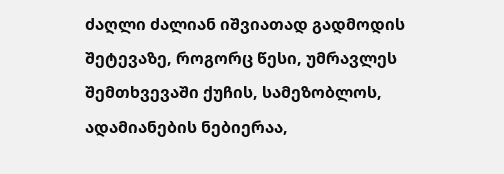ძაღლი ძალიან იშვიათად გადმოდის შეტევაზე, როგორც წესი, უმრავლეს შემთხვევაში ქუჩის, სამეზობლოს, ადამიანების ნებიერაა,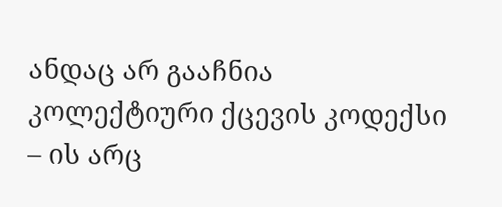ანდაც არ გააჩნია კოლექტიური ქცევის კოდექსი – ის არც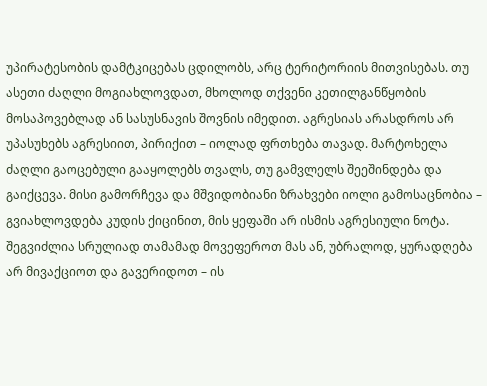უპირატესობის დამტკიცებას ცდილობს, არც ტერიტორიის მითვისებას. თუ ასეთი ძაღლი მოგიახლოვდათ, მხოლოდ თქვენი კეთილგანწყობის მოსაპოვებლად ან სასუსნავის შოვნის იმედით. აგრესიას არასდროს არ უპასუხებს აგრესიით, პირიქით – იოლად ფრთხება თავად. მარტოხელა ძაღლი გაოცებული გააყოლებს თვალს, თუ გამვლელს შეეშინდება და გაიქცევა. მისი გამორჩევა და მშვიდობიანი ზრახვები იოლი გამოსაცნობია – გვიახლოვდება კუდის ქიცინით, მის ყეფაში არ ისმის აგრესიული ნოტა. შეგვიძლია სრულიად თამამად მოვეფეროთ მას ან, უბრალოდ, ყურადღება არ მივაქციოთ და გავერიდოთ – ის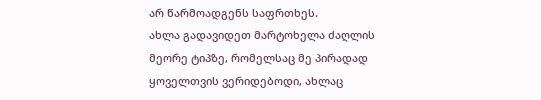არ წარმოადგენს საფრთხეს.
ახლა გადავიდეთ მარტოხელა ძაღლის მეორე ტიპზე, რომელსაც მე პირადად ყოველთვის ვერიდებოდი, ახლაც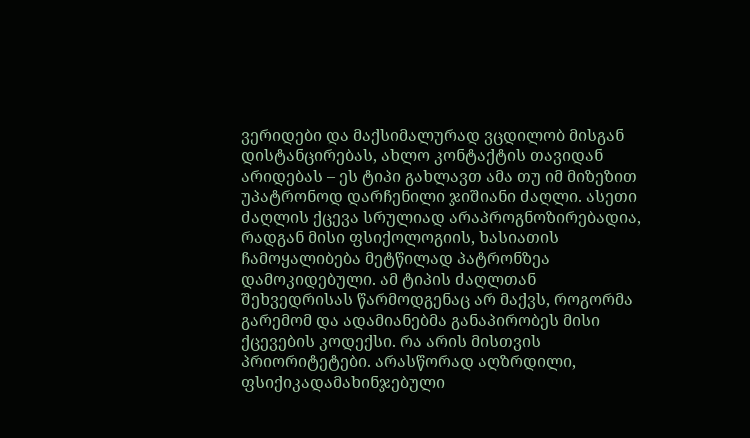ვერიდები და მაქსიმალურად ვცდილობ მისგან დისტანცირებას, ახლო კონტაქტის თავიდან არიდებას – ეს ტიპი გახლავთ ამა თუ იმ მიზეზით უპატრონოდ დარჩენილი ჯიშიანი ძაღლი. ასეთი ძაღლის ქცევა სრულიად არაპროგნოზირებადია, რადგან მისი ფსიქოლოგიის, ხასიათის ჩამოყალიბება მეტწილად პატრონზეა დამოკიდებული. ამ ტიპის ძაღლთან შეხვედრისას წარმოდგენაც არ მაქვს, როგორმა გარემომ და ადამიანებმა განაპირობეს მისი ქცევების კოდექსი. რა არის მისთვის პრიორიტეტები. არასწორად აღზრდილი, ფსიქიკადამახინჯებული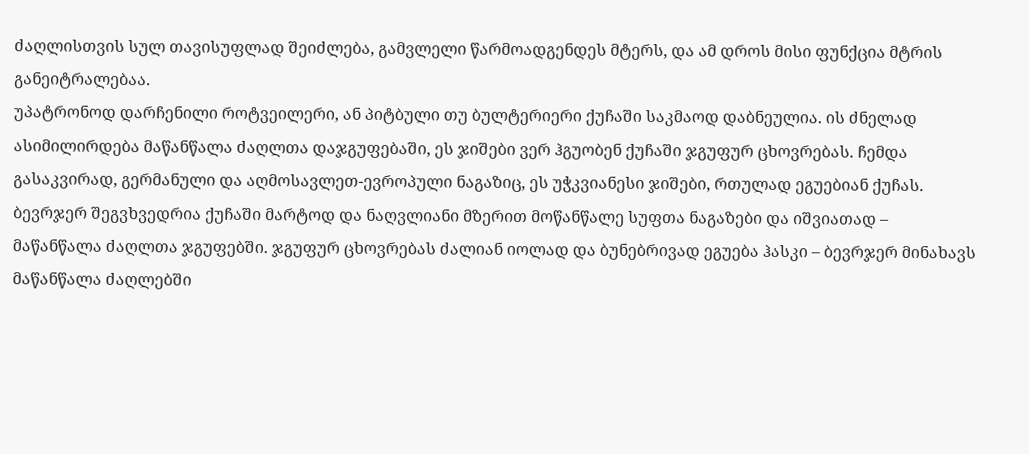ძაღლისთვის სულ თავისუფლად შეიძლება, გამვლელი წარმოადგენდეს მტერს, და ამ დროს მისი ფუნქცია მტრის განეიტრალებაა.
უპატრონოდ დარჩენილი როტვეილერი, ან პიტბული თუ ბულტერიერი ქუჩაში საკმაოდ დაბნეულია. ის ძნელად ასიმილირდება მაწანწალა ძაღლთა დაჯგუფებაში, ეს ჯიშები ვერ ჰგუობენ ქუჩაში ჯგუფურ ცხოვრებას. ჩემდა გასაკვირად, გერმანული და აღმოსავლეთ-ევროპული ნაგაზიც, ეს უჭკვიანესი ჯიშები, რთულად ეგუებიან ქუჩას. ბევრჯერ შეგვხვედრია ქუჩაში მარტოდ და ნაღვლიანი მზერით მოწანწალე სუფთა ნაგაზები და იშვიათად – მაწანწალა ძაღლთა ჯგუფებში. ჯგუფურ ცხოვრებას ძალიან იოლად და ბუნებრივად ეგუება ჰასკი – ბევრჯერ მინახავს მაწანწალა ძაღლებში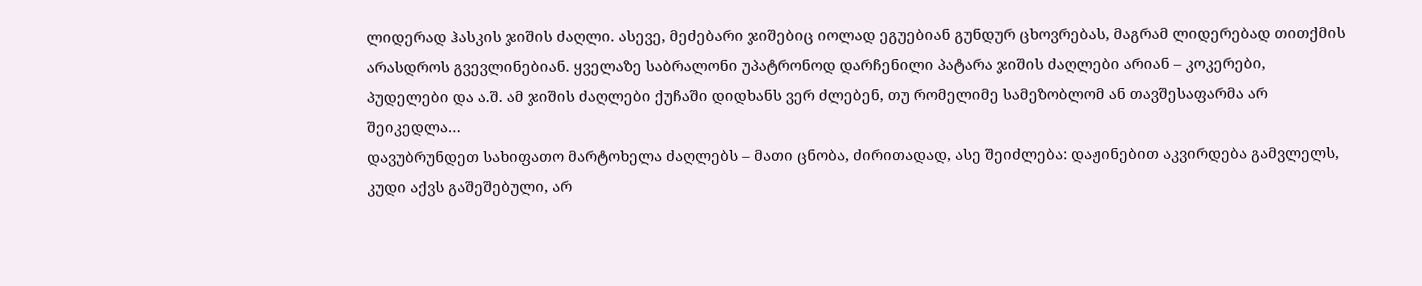ლიდერად ჰასკის ჯიშის ძაღლი. ასევე, მეძებარი ჯიშებიც იოლად ეგუებიან გუნდურ ცხოვრებას, მაგრამ ლიდერებად თითქმის არასდროს გვევლინებიან. ყველაზე საბრალონი უპატრონოდ დარჩენილი პატარა ჯიშის ძაღლები არიან – კოკერები, პუდელები და ა.შ. ამ ჯიშის ძაღლები ქუჩაში დიდხანს ვერ ძლებენ, თუ რომელიმე სამეზობლომ ან თავშესაფარმა არ შეიკედლა…
დავუბრუნდეთ სახიფათო მარტოხელა ძაღლებს – მათი ცნობა, ძირითადად, ასე შეიძლება: დაჟინებით აკვირდება გამვლელს, კუდი აქვს გაშეშებული, არ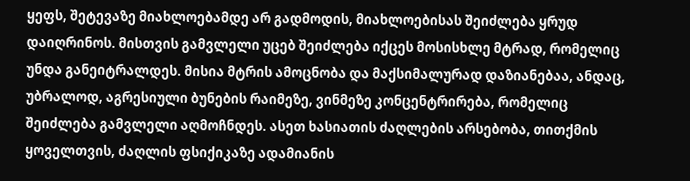ყეფს, შეტევაზე მიახლოებამდე არ გადმოდის, მიახლოებისას შეიძლება ყრუდ დაიღრინოს. მისთვის გამვლელი უცებ შეიძლება იქცეს მოსისხლე მტრად, რომელიც უნდა განეიტრალდეს. მისია მტრის ამოცნობა და მაქსიმალურად დაზიანებაა, ანდაც, უბრალოდ, აგრესიული ბუნების რაიმეზე, ვინმეზე კონცენტრირება, რომელიც შეიძლება გამვლელი აღმოჩნდეს. ასეთ ხასიათის ძაღლების არსებობა, თითქმის ყოველთვის, ძაღლის ფსიქიკაზე ადამიანის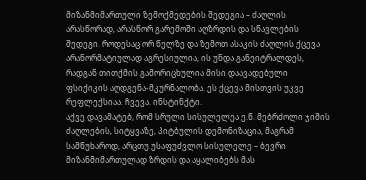მიზანმიმართული ზემოქმედების შედეგია – ძაღლის არასწორად, არასწორ გარემოში აღზრდის და სწავლების შედეგი. როდესაც ორ წელზე და ზემოთ ასაკის ძაღლის ქცევა არანორმატიულად აგრესიულია, ის უნდა განეიტრალდეს, რადგან თითქმის გამორიცხულია მისი დაავადებული ფსიქიკის აღდგენა-მკურნალობა. ეს ქცევა მისთვის უკვე რეფლექსიაა. ჩვევა. ინსტინქტი.
აქვე დავამატებ, რომ სრული სისულელეა ე.წ. მებრძოლი ჯიშის ძაღლების, სიტყვაზე, პიტბულის დემონიზაცია, მაგრამ სამწუხაროდ, არცთუ უსაფუძვლო სისულელე – ბევრი მიზანმიმართულად ზრდის და აყალიბებს მას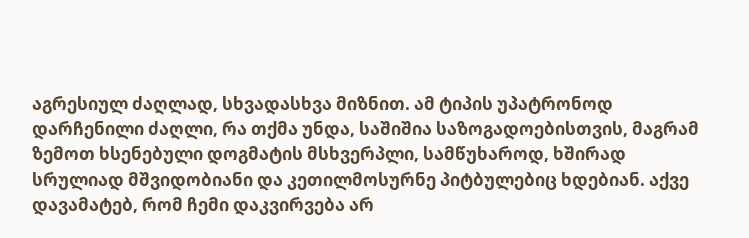აგრესიულ ძაღლად, სხვადასხვა მიზნით. ამ ტიპის უპატრონოდ დარჩენილი ძაღლი, რა თქმა უნდა, საშიშია საზოგადოებისთვის, მაგრამ ზემოთ ხსენებული დოგმატის მსხვერპლი, სამწუხაროდ, ხშირად სრულიად მშვიდობიანი და კეთილმოსურნე პიტბულებიც ხდებიან. აქვე დავამატებ, რომ ჩემი დაკვირვება არ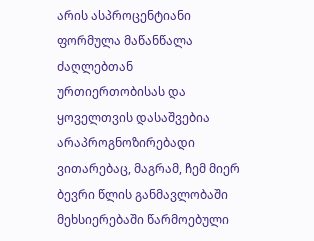არის ასპროცენტიანი ფორმულა მაწანწალა ძაღლებთან ურთიერთობისას და ყოველთვის დასაშვებია არაპროგნოზირებადი ვითარებაც, მაგრამ, ჩემ მიერ ბევრი წლის განმავლობაში მეხსიერებაში წარმოებული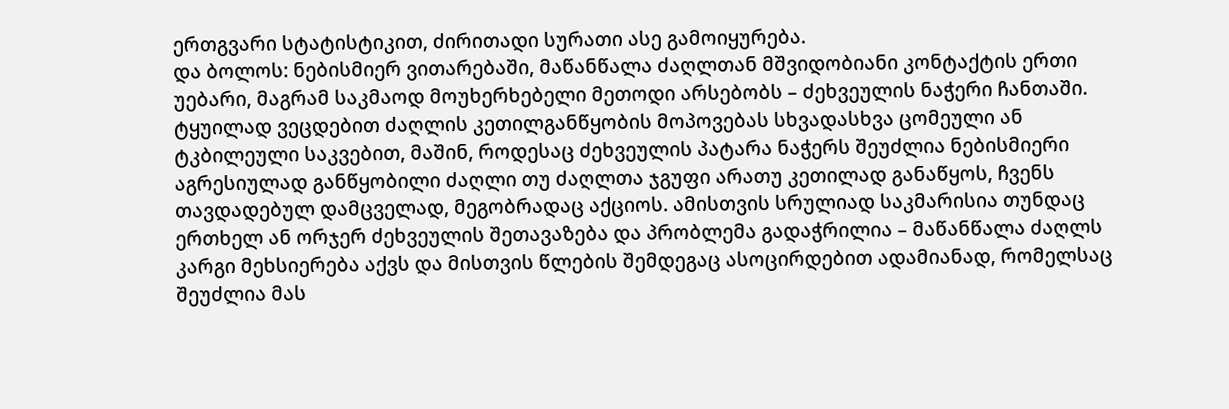ერთგვარი სტატისტიკით, ძირითადი სურათი ასე გამოიყურება.
და ბოლოს: ნებისმიერ ვითარებაში, მაწანწალა ძაღლთან მშვიდობიანი კონტაქტის ერთი უებარი, მაგრამ საკმაოდ მოუხერხებელი მეთოდი არსებობს – ძეხვეულის ნაჭერი ჩანთაში. ტყუილად ვეცდებით ძაღლის კეთილგანწყობის მოპოვებას სხვადასხვა ცომეული ან ტკბილეული საკვებით, მაშინ, როდესაც ძეხვეულის პატარა ნაჭერს შეუძლია ნებისმიერი აგრესიულად განწყობილი ძაღლი თუ ძაღლთა ჯგუფი არათუ კეთილად განაწყოს, ჩვენს თავდადებულ დამცველად, მეგობრადაც აქციოს. ამისთვის სრულიად საკმარისია თუნდაც ერთხელ ან ორჯერ ძეხვეულის შეთავაზება და პრობლემა გადაჭრილია – მაწანწალა ძაღლს კარგი მეხსიერება აქვს და მისთვის წლების შემდეგაც ასოცირდებით ადამიანად, რომელსაც შეუძლია მას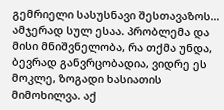გემრიელი სასუსნავი შესთავაზოს…
ამჯერად სულ ესაა. პრობლემა და მისი მნიშვნელობა, რა თქმა უნდა, ბევრად განვრცობადია, ვიდრე ეს მოკლე, ზოგადი ხასიათის მიმოხილვა. აქ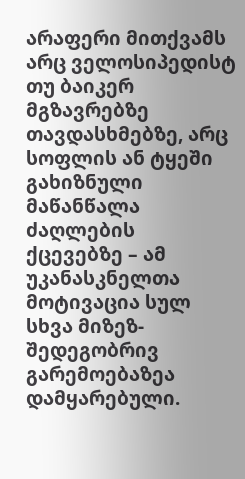არაფერი მითქვამს არც ველოსიპედისტ თუ ბაიკერ მგზავრებზე თავდასხმებზე, არც სოფლის ან ტყეში გახიზნული მაწანწალა ძაღლების ქცევებზე – ამ უკანასკნელთა მოტივაცია სულ სხვა მიზეზ-შედეგობრივ გარემოებაზეა დამყარებული.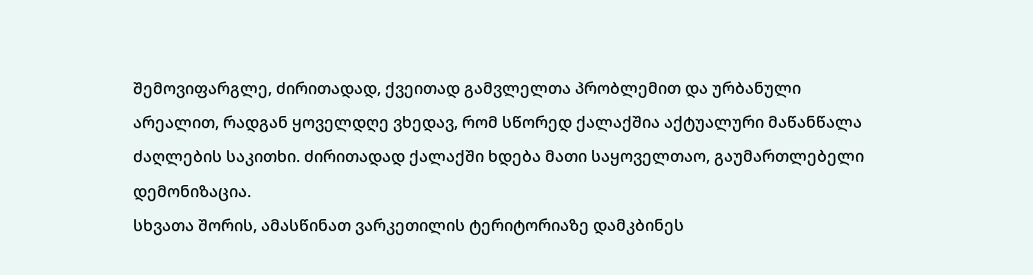შემოვიფარგლე, ძირითადად, ქვეითად გამვლელთა პრობლემით და ურბანული არეალით, რადგან ყოველდღე ვხედავ, რომ სწორედ ქალაქშია აქტუალური მაწანწალა ძაღლების საკითხი. ძირითადად ქალაქში ხდება მათი საყოველთაო, გაუმართლებელი დემონიზაცია.
სხვათა შორის, ამასწინათ ვარკეთილის ტერიტორიაზე დამკბინეს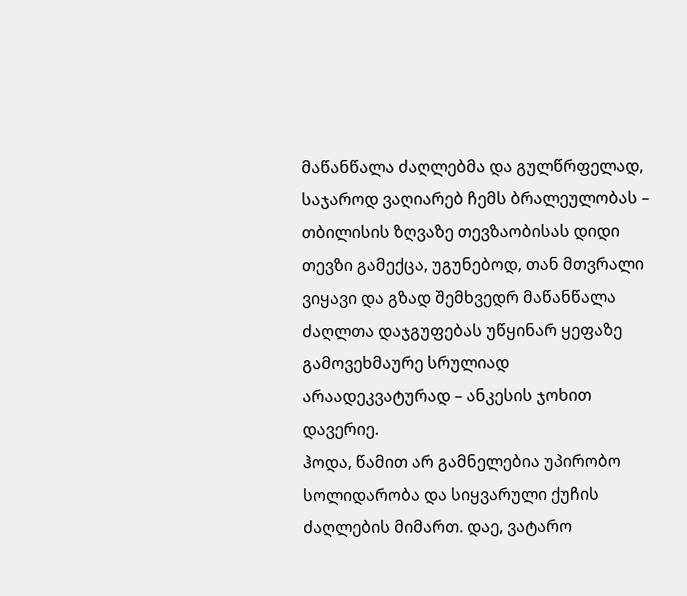მაწანწალა ძაღლებმა და გულწრფელად, საჯაროდ ვაღიარებ ჩემს ბრალეულობას – თბილისის ზღვაზე თევზაობისას დიდი თევზი გამექცა, უგუნებოდ, თან მთვრალი ვიყავი და გზად შემხვედრ მაწანწალა ძაღლთა დაჯგუფებას უწყინარ ყეფაზე გამოვეხმაურე სრულიად არაადეკვატურად – ანკესის ჯოხით დავერიე.
ჰოდა, წამით არ გამნელებია უპირობო სოლიდარობა და სიყვარული ქუჩის ძაღლების მიმართ. დაე, ვატარო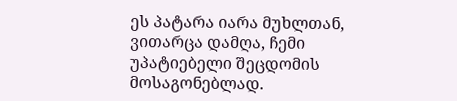ეს პატარა იარა მუხლთან, ვითარცა დამღა, ჩემი უპატიებელი შეცდომის მოსაგონებლად.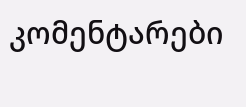კომენტარები